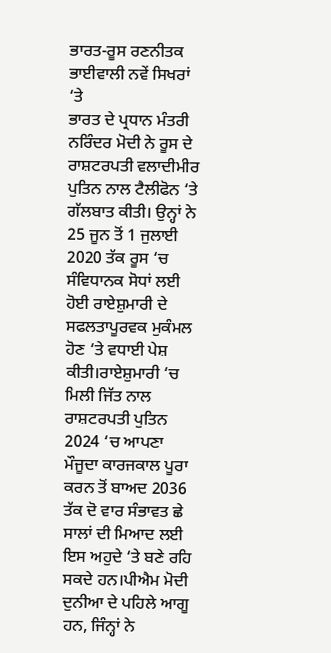ਭਾਰਤ-ਰੂਸ ਰਣਨੀਤਕ ਭਾਈਵਾਲੀ ਨਵੇਂ ਸਿਖਰਾਂ ‘ਤੇ
ਭਾਰਤ ਦੇ ਪ੍ਰਧਾਨ ਮੰਤਰੀ ਨਰਿੰਦਰ ਮੋਦੀ ਨੇ ਰੂਸ ਦੇ ਰਾਸ਼ਟਰਪਤੀ ਵਲਾਦੀਮੀਰ ਪੁਤਿਨ ਨਾਲ ਟੈਲੀਫੋਨ ‘ਤੇ ਗੱਲਬਾਤ ਕੀਤੀ। ਉਨ੍ਹਾਂ ਨੇ 25 ਜੂਨ ਤੋਂ 1 ਜੁਲਾਈ 2020 ਤੱਕ ਰੂਸ ‘ਚ ਸੰਵਿਧਾਨਕ ਸੋਧਾਂ ਲਈ ਹੋਈ ਰਾਏਸ਼ੁਮਾਰੀ ਦੇ ਸਫਲਤਾਪੂਰਵਕ ਮੁਕੰਮਲ ਹੋਣ ‘ਤੇ ਵਧਾਈ ਪੇਸ਼ ਕੀਤੀ।ਰਾਏਸ਼ੁਮਾਰੀ ‘ਚ ਮਿਲੀ ਜਿੱਤ ਨਾਲ ਰਾਸ਼ਟਰਪਤੀ ਪੁਤਿਨ 2024 ‘ਚ ਆਪਣਾ ਮੌਜੂਦਾ ਕਾਰਜਕਾਲ ਪੂਰਾ ਕਰਨ ਤੋਂ ਬਾਅਦ 2036 ਤੱਕ ਦੋ ਵਾਰ ਸੰਭਾਵਤ ਛੇ ਸਾਲਾਂ ਦੀ ਮਿਆਦ ਲਈ ਇਸ ਅਹੁਦੇ ‘ਤੇ ਬਣੇ ਰਹਿ ਸਕਦੇ ਹਨ।ਪੀਐਮ ਮੋਦੀ ਦੁਨੀਆ ਦੇ ਪਹਿਲੇ ਆਗੂ ਹਨ, ਜਿੰਨ੍ਹਾਂ ਨੇ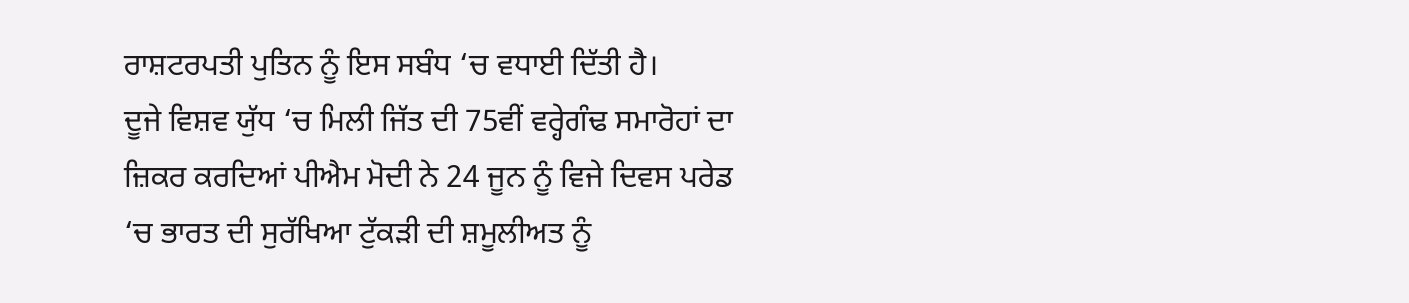ਰਾਸ਼ਟਰਪਤੀ ਪੁਤਿਨ ਨੂੰ ਇਸ ਸਬੰਧ ‘ਚ ਵਧਾਈ ਦਿੱਤੀ ਹੈ।
ਦੂਜੇ ਵਿਸ਼ਵ ਯੁੱਧ ‘ਚ ਮਿਲੀ ਜਿੱਤ ਦੀ 75ਵੀਂ ਵਰ੍ਹੇਗੰਢ ਸਮਾਰੋਹਾਂ ਦਾ ਜ਼ਿਕਰ ਕਰਦਿਆਂ ਪੀਐਮ ਮੋਦੀ ਨੇ 24 ਜੂਨ ਨੂੰ ਵਿਜੇ ਦਿਵਸ ਪਰੇਡ ‘ਚ ਭਾਰਤ ਦੀ ਸੁਰੱਖਿਆ ਟੁੱਕੜੀ ਦੀ ਸ਼ਮੂਲੀਅਤ ਨੂੰ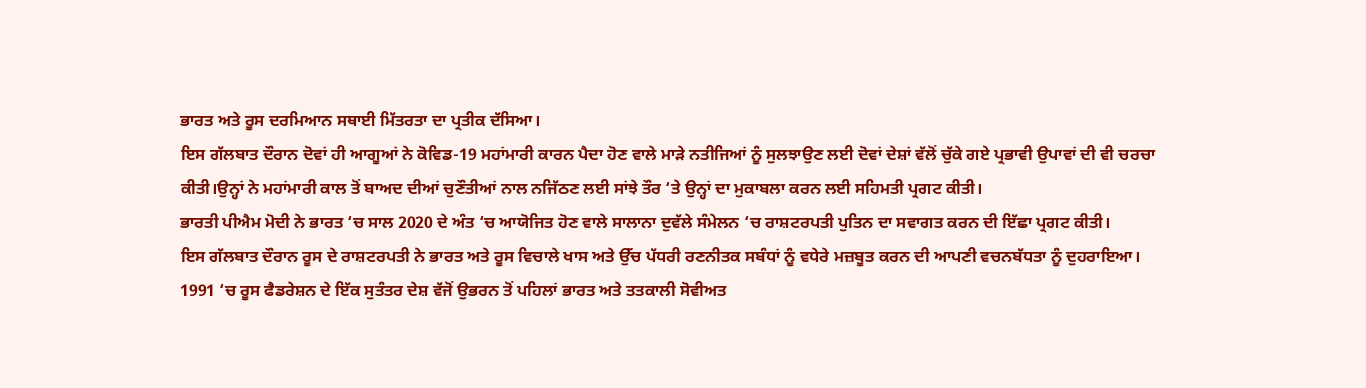ਭਾਰਤ ਅਤੇ ਰੂਸ ਦਰਮਿਆਨ ਸਥਾਈ ਮਿੱਤਰਤਾ ਦਾ ਪ੍ਰਤੀਕ ਦੱਸਿਆ।
ਇਸ ਗੱਲਬਾਤ ਦੌਰਾਨ ਦੋਵਾਂ ਹੀ ਆਗੂਆਂ ਨੇ ਕੋਵਿਡ-19 ਮਹਾਂਮਾਰੀ ਕਾਰਨ ਪੈਦਾ ਹੋਣ ਵਾਲੇ ਮਾੜੇ ਨਤੀਜਿਆਂ ਨੂੰ ਸੁਲਝਾਉਣ ਲਈ ਦੋਵਾਂ ਦੇਸ਼ਾਂ ਵੱਲੋਂ ਚੁੱਕੇ ਗਏ ਪ੍ਰਭਾਵੀ ਉਪਾਵਾਂ ਦੀ ਵੀ ਚਰਚਾ ਕੀਤੀ।ਉਨ੍ਹਾਂ ਨੇ ਮਹਾਂਮਾਰੀ ਕਾਲ ਤੋਂ ਬਾਅਦ ਦੀਆਂ ਚੁਣੌਤੀਆਂ ਨਾਲ ਨਜਿੱਠਣ ਲਈ ਸਾਂਝੇ ਤੌਰ ‘ਤੇ ਉਨ੍ਹਾਂ ਦਾ ਮੁਕਾਬਲਾ ਕਰਨ ਲਈ ਸਹਿਮਤੀ ਪ੍ਰਗਟ ਕੀਤੀ।
ਭਾਰਤੀ ਪੀਐਮ ਮੋਦੀ ਨੇ ਭਾਰਤ ‘ਚ ਸਾਲ 2020 ਦੇ ਅੰਤ ‘ਚ ਆਯੋਜਿਤ ਹੋਣ ਵਾਲੇ ਸਾਲਾਨਾ ਦੁਵੱਲੇ ਸੰਮੇਲਨ ‘ਚ ਰਾਸ਼ਟਰਪਤੀ ਪੁਤਿਨ ਦਾ ਸਵਾਗਤ ਕਰਨ ਦੀ ਇੱਛਾ ਪ੍ਰਗਟ ਕੀਤੀ।
ਇਸ ਗੱਲਬਾਤ ਦੌਰਾਨ ਰੂਸ ਦੇ ਰਾਸ਼ਟਰਪਤੀ ਨੇ ਭਾਰਤ ਅਤੇ ਰੂਸ ਵਿਚਾਲੇ ਖਾਸ ਅਤੇ ਉੱਚ ਪੱਧਰੀ ਰਣਨੀਤਕ ਸਬੰਧਾਂ ਨੂੰ ਵਧੇਰੇ ਮਜ਼ਬੂਤ ਕਰਨ ਦੀ ਆਪਣੀ ਵਚਨਬੱਧਤਾ ਨੂੰ ਦੁਹਰਾਇਆ।
1991 ‘ਚ ਰੂਸ ਫੈਡਰੇਸ਼ਨ ਦੇ ਇੱਕ ਸੁਤੰਤਰ ਦੇਸ਼ ਵੱਜੋਂ ਉਭਰਨ ਤੋਂ ਪਹਿਲਾਂ ਭਾਰਤ ਅਤੇ ਤਤਕਾਲੀ ਸੋਵੀਅਤ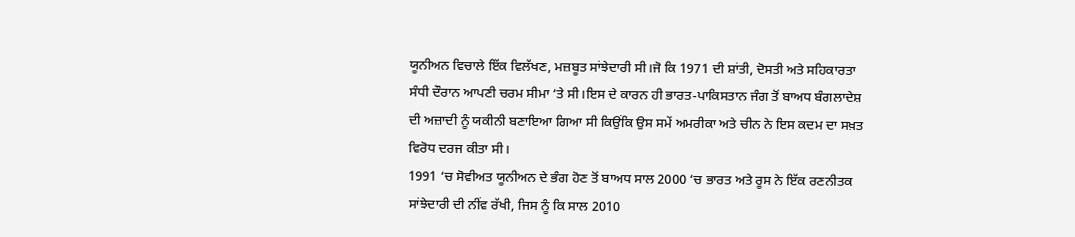ਯੂਨੀਅਨ ਵਿਚਾਲੇ ਇੱਕ ਵਿਲੱਖਣ, ਮਜ਼ਬੂਤ ਸਾਂਝੇਦਾਰੀ ਸੀ।ਜੋ ਕਿ 1971 ਦੀ ਸ਼ਾਂਤੀ, ਦੋਸਤੀ ਅਤੇ ਸਹਿਕਾਰਤਾ ਸੰਧੀ ਦੌਰਾਨ ਆਪਣੀ ਚਰਮ ਸੀਮਾ ‘ਤੇ ਸੀ।ਇਸ ਦੇ ਕਾਰਨ ਹੀ ਭਾਰਤ-ਪਾਕਿਸਤਾਨ ਜੰਗ ਤੋਂ ਬਾਅਧ ਬੰਗਲਾਦੇਸ਼ ਦੀ ਅਜ਼ਾਦੀ ਨੂੰ ਯਕੀਨੀ ਬਣਾਇਆ ਗਿਆ ਸੀ ਕਿਉਂਕਿ ਉਸ ਸਮੇਂ ਅਮਰੀਕਾ ਅਤੇ ਚੀਨ ਨੇ ਇਸ ਕਦਮ ਦਾ ਸਖ਼ਤ ਵਿਰੋਧ ਦਰਜ ਕੀਤਾ ਸੀ।
1991 ‘ਚ ਸੋਵੀਅਤ ਯੂਨੀਅਨ ਦੇ ਭੰਗ ਹੋਣ ਤੋਂ ਬਾਅਧ ਸਾਲ 2000 ‘ਚ ਭਾਰਤ ਅਤੇ ਰੂਸ ਨੇ ਇੱਕ ਰਣਨੀਤਕ ਸਾਂਝੇਦਾਰੀ ਦੀ ਨੀਂਵ ਰੱਖੀ, ਜਿਸ ਨੂੰ ਕਿ ਸਾਲ 2010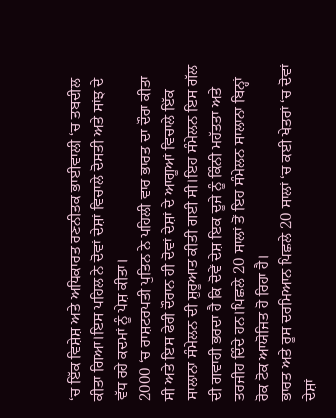‘ਚ ਇੱਕ ਵਿਸ਼ੇਸ਼ ਅਤੇ ਅਧਿਕਾਰਤ ਰਣਨੀਤਕ ਭਾਈਵਾਲੀ ‘ਚ ਤਬਦੀਲ ਕੀਤਾ ਗਿਆ।ਇਸ ਪਹਿਲ ਨੇ ਦੋਵਾਂ ਦੇਸ਼ਾਂ ਵਿਚਾਲੇ ਦੋਸਤੀ ਅਤੇ ਸਾਂਝ ਦੇ ਵੱਧ ਰਹੇ ਕਦਮਾਂ ਨੂੰ ਪੇਸ਼ ਕੀਤਾ।
2000 ‘ਚ ਰਾਸ਼ਟਰਪਤੀ ਪੁਤਿਨ ਨੇ ਪਹਿਲੀ ਵਾਰ ਭਾਰਤ ਦਾ ਦੌਰਾ ਕੀਤਾ ਸੀ ਅਤੇ ਇਸ ਫੇਰੀ ਦੌਰਾਨ ਹੀ ਦੋਵਾਂ ਦੇਸ਼ਾਂ ਦੇ ਆਗੂਆਂ ਵਿਚਾਲੇ ਇੱਕ ਸਾਲਾਨਾ ਸੰਮੇਲਨ ਦੀ ਸ਼ੁਰੂਆਤ ਕੀਤੀ ਗਈ ਸੀ।ਇਹ ਸੰਮੇਲਨ ਇਸ ਗੱਲ ਦੀ ਗਵਾਹੀ ਭਰਦਾ ਹੈ ਕਿ ਦੋਵੇਂ ਦੇਸ਼ ਇਕ ਦੂਜੇ ਨੂੰ ਕਿੰਨੀ ਮਹੱਤਤਾ ਅਤੇ ਤਰਜੀਹ ਦਿੰਦੇ ਹਨ।ਪਿਛਲੇ 20 ਸਾਲਾਂ ਤੋਂ ਇਹ ਸੰਮੇਲਨ ਸਾਲਾਨਾ ਬਿਨ੍ਹਾਂ ਰੋਕ ਟੋਕ ਆਯੋਜਿਤ ਹੋ ਰਿਹਾ ਹੈ।
ਭਾਰਤ ਅਤੇ ਰੂਸ ਦਰਮਿਆਨ ਪਿਛਲੇ 20 ਸਾਲਾਂ ‘ਚ ਕਈ ਖੇਤਰਾਂ ‘ਚ ਦੋਵਾਂ ਦੇਸ਼ਾਂ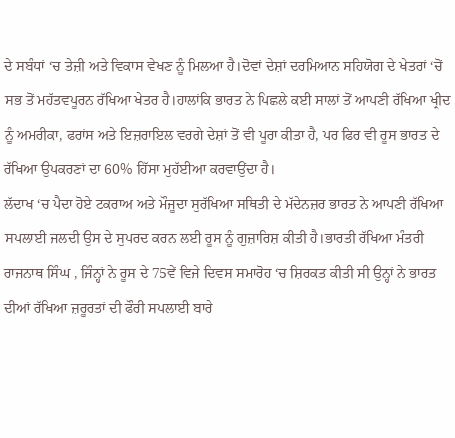ਦੇ ਸਬੰਧਾਂ ‘ਚ ਤੇਜ਼ੀ ਅਤੇ ਵਿਕਾਸ ਵੇਖਣ ਨੂੰ ਮਿਲਆ ਹੈ।ਦੋਵਾਂ ਦੇਸ਼ਾਂ ਦਰਮਿਆਨ ਸਹਿਯੋਗ ਦੇ ਖੇਤਰਾਂ ‘ਚੋਂ ਸਭ ਤੋਂ ਮਹੱਤਵਪੂਰਨ ਰੱਖਿਆ ਖੇਤਰ ਹੈ।ਹਾਲਾਂਕਿ ਭਾਰਤ ਨੇ ਪਿਛਲੇ ਕਈ ਸਾਲਾਂ ਤੋਂ ਆਪਣੀ ਰੱਖਿਆ ਖ੍ਰੀਦ ਨੂੰ ਅਮਰੀਕਾ, ਫਰਾਂਸ ਅਤੇ ਇਜ਼ਰਾਇਲ ਵਰਗੇ ਦੇਸ਼ਾਂ ਤੋਂ ਵੀ ਪੂਰਾ ਕੀਤਾ ਹੈ, ਪਰ ਫਿਰ ਵੀ ਰੂਸ ਭਾਰਤ ਦੇ ਰੱਖਿਆ ਉਪਕਰਣਾਂ ਦਾ 60% ਹਿੱਸਾ ਮੁਹੱਈਆ ਕਰਵਾਉਂਦਾ ਹੈ।
ਲੱਦਾਖ ‘ਚ ਪੈਦਾ ਹੋਏ ਟਕਰਾਅ ਅਤੇ ਮੌਜੂਦਾ ਸੁਰੱਖਿਆ ਸਥਿਤੀ ਦੇ ਮੱਦੇਨਜ਼ਰ ਭਾਰਤ ਨੇ ਆਪਣੀ ਰੱਖਿਆ ਸਪਲਾਈ ਜਲਦੀ ਉਸ ਦੇ ਸੁਪਰਦ ਕਰਨ ਲਈ ਰੂਸ ਨੂੰ ਗੁਜ਼ਾਰਿਸ਼ ਕੀਤੀ ਹੈ।ਭਾਰਤੀ ਰੱਖਿਆ ਮੰਤਰੀ ਰਾਜਨਾਥ ਸਿੰਘ , ਜਿੰਨ੍ਹਾਂ ਨੇ ਰੂਸ ਦੇ 75ਵੇਂ ਵਿਜੇ ਦਿਵਸ ਸਮਾਰੋਹ ‘ਚ ਸ਼ਿਰਕਤ ਕੀਤੀ ਸੀ ਉਨ੍ਹਾਂ ਨੇ ਭਾਰਤ ਦੀਆਂ ਰੱਖਿਆ ਜ਼ਰੂਰਤਾਂ ਦੀ ਫੌਰੀ ਸਪਲਾਈ ਬਾਰੇ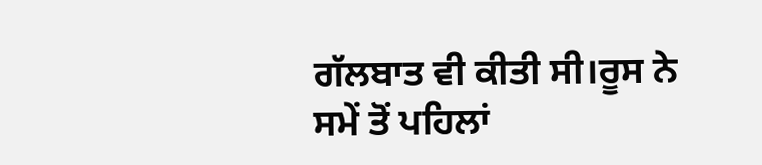ਗੱਲਬਾਤ ਵੀ ਕੀਤੀ ਸੀ।ਰੂਸ ਨੇ ਸਮੇਂ ਤੋਂ ਪਹਿਲਾਂ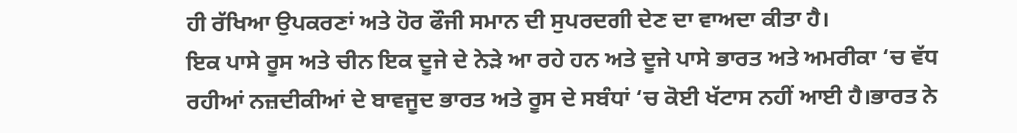ਹੀ ਰੱਖਿਆ ਉਪਕਰਣਾਂ ਅਤੇ ਹੋਰ ਫੌਜੀ ਸਮਾਨ ਦੀ ਸੁਪਰਦਗੀ ਦੇਣ ਦਾ ਵਾਅਦਾ ਕੀਤਾ ਹੈ।
ਇਕ ਪਾਸੇ ਰੂਸ ਅਤੇ ਚੀਨ ਇਕ ਦੂਜੇ ਦੇ ਨੇੜੇ ਆ ਰਹੇ ਹਨ ਅਤੇ ਦੂਜੇ ਪਾਸੇ ਭਾਰਤ ਅਤੇ ਅਮਰੀਕਾ ‘ਚ ਵੱਧ ਰਹੀਆਂ ਨਜ਼ਦੀਕੀਆਂ ਦੇ ਬਾਵਜੂਦ ਭਾਰਤ ਅਤੇ ਰੂਸ ਦੇ ਸਬੰਧਾਂ ‘ਚ ਕੋਈ ਖੱਟਾਸ ਨਹੀਂ ਆਈ ਹੈ।ਭਾਰਤ ਨੇ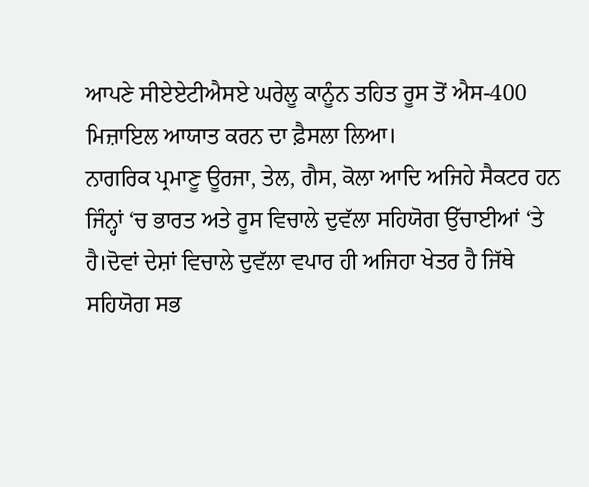ਆਪਣੇ ਸੀਏਏਟੀਐਸਏ ਘਰੇਲੂ ਕਾਨੂੰਨ ਤਹਿਤ ਰੂਸ ਤੋਂ ਐਸ-400 ਮਿਜ਼ਾਇਲ ਆਯਾਤ ਕਰਨ ਦਾ ਫ਼ੈਸਲਾ ਲਿਆ।
ਨਾਗਰਿਕ ਪ੍ਰਮਾਣੂ ਊਰਜਾ, ਤੇਲ, ਗੈਸ, ਕੋਲਾ ਆਦਿ ਅਜਿਹੇ ਸੈਕਟਰ ਹਨ ਜਿੰਨ੍ਹਾਂ ‘ਚ ਭਾਰਤ ਅਤੇ ਰੂਸ ਵਿਚਾਲੇ ਦੁਵੱਲਾ ਸਹਿਯੋਗ ਉੱਚਾਈਆਂ ‘ਤੇ ਹੈ।ਦੋਵਾਂ ਦੇਸ਼ਾਂ ਵਿਚਾਲੇ ਦੁਵੱਲਾ ਵਪਾਰ ਹੀ ਅਜਿਹਾ ਖੇਤਰ ਹੈ ਜਿੱਥੇ ਸਹਿਯੋਗ ਸਭ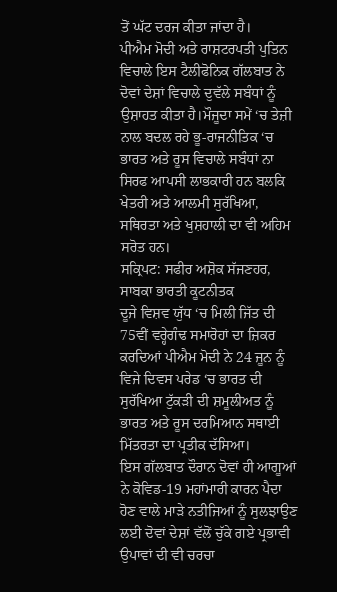ਤੋਂ ਘੱਟ ਦਰਜ ਕੀਤਾ ਜਾਂਦਾ ਹੈ।
ਪੀਐਮ ਮੋਦੀ ਅਤੇ ਰਾਸ਼ਟਰਪਤੀ ਪੁਤਿਨ ਵਿਚਾਲੇ ਇਸ ਟੈਲੀਫੋਨਿਕ ਗੱਲਬਾਤ ਨੇ ਦੋਵਾਂ ਦੇਸ਼ਾਂ ਵਿਚਾਲੇ ਦੁਵੱਲੇ ਸਬੰਧਾਂ ਨੂੰ ਉਸ਼ਾਹਤ ਕੀਤਾ ਹੈ।ਮੌਜੂਦਾ ਸਮੇਂ ‘ਚ ਤੇਜ਼ੀ ਨਾਲ ਬਦਲ ਰਹੇ ਭੂ-ਰਾਜਨੀਤਿਕ ‘ਚ ਭਾਰਤ ਅਤੇ ਰੂਸ ਵਿਚਾਲੇ ਸਬੰਧਾਂ ਨਾ ਸਿਰਫ ਆਪਸੀ ਲਾਭਕਾਰੀ ਹਨ ਬਲਕਿ ਖੇਤਰੀ ਅਤੇ ਆਲਮੀ ਸੁਰੱਖਿਆ, ਸਥਿਰਤਾ ਅਤੇ ਖੁਸ਼ਹਾਲੀ ਦਾ ਵੀ ਅਹਿਮ ਸਰੋਤ ਹਨ।
ਸਕ੍ਰਿਪਟ: ਸਫੀਰ ਅਸ਼ੋਕ ਸੱਜਣਹਰ, ਸਾਬਕਾ ਭਾਰਤੀ ਕੂਟਨੀਤਕ
ਦੂਜੇ ਵਿਸ਼ਵ ਯੁੱਧ ‘ਚ ਮਿਲੀ ਜਿੱਤ ਦੀ 75ਵੀਂ ਵਰ੍ਹੇਗੰਢ ਸਮਾਰੋਹਾਂ ਦਾ ਜ਼ਿਕਰ ਕਰਦਿਆਂ ਪੀਐਮ ਮੋਦੀ ਨੇ 24 ਜੂਨ ਨੂੰ ਵਿਜੇ ਦਿਵਸ ਪਰੇਡ ‘ਚ ਭਾਰਤ ਦੀ ਸੁਰੱਖਿਆ ਟੁੱਕੜੀ ਦੀ ਸ਼ਮੂਲੀਅਤ ਨੂੰ ਭਾਰਤ ਅਤੇ ਰੂਸ ਦਰਮਿਆਨ ਸਥਾਈ ਮਿੱਤਰਤਾ ਦਾ ਪ੍ਰਤੀਕ ਦੱਸਿਆ।
ਇਸ ਗੱਲਬਾਤ ਦੌਰਾਨ ਦੋਵਾਂ ਹੀ ਆਗੂਆਂ ਨੇ ਕੋਵਿਡ-19 ਮਹਾਂਮਾਰੀ ਕਾਰਨ ਪੈਦਾ ਹੋਣ ਵਾਲੇ ਮਾੜੇ ਨਤੀਜਿਆਂ ਨੂੰ ਸੁਲਝਾਉਣ ਲਈ ਦੋਵਾਂ ਦੇਸ਼ਾਂ ਵੱਲੋਂ ਚੁੱਕੇ ਗਏ ਪ੍ਰਭਾਵੀ ਉਪਾਵਾਂ ਦੀ ਵੀ ਚਰਚਾ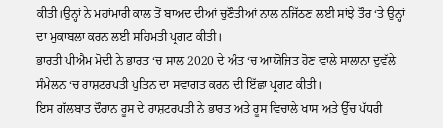ਕੀਤੀ।ਉਨ੍ਹਾਂ ਨੇ ਮਹਾਂਮਾਰੀ ਕਾਲ ਤੋਂ ਬਾਅਦ ਦੀਆਂ ਚੁਣੌਤੀਆਂ ਨਾਲ ਨਜਿੱਠਣ ਲਈ ਸਾਂਝੇ ਤੌਰ ‘ਤੇ ਉਨ੍ਹਾਂ ਦਾ ਮੁਕਾਬਲਾ ਕਰਨ ਲਈ ਸਹਿਮਤੀ ਪ੍ਰਗਟ ਕੀਤੀ।
ਭਾਰਤੀ ਪੀਐਮ ਮੋਦੀ ਨੇ ਭਾਰਤ ‘ਚ ਸਾਲ 2020 ਦੇ ਅੰਤ ‘ਚ ਆਯੋਜਿਤ ਹੋਣ ਵਾਲੇ ਸਾਲਾਨਾ ਦੁਵੱਲੇ ਸੰਮੇਲਨ ‘ਚ ਰਾਸ਼ਟਰਪਤੀ ਪੁਤਿਨ ਦਾ ਸਵਾਗਤ ਕਰਨ ਦੀ ਇੱਛਾ ਪ੍ਰਗਟ ਕੀਤੀ।
ਇਸ ਗੱਲਬਾਤ ਦੌਰਾਨ ਰੂਸ ਦੇ ਰਾਸ਼ਟਰਪਤੀ ਨੇ ਭਾਰਤ ਅਤੇ ਰੂਸ ਵਿਚਾਲੇ ਖਾਸ ਅਤੇ ਉੱਚ ਪੱਧਰੀ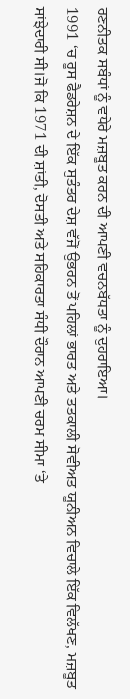ਰਣਨੀਤਕ ਸਬੰਧਾਂ ਨੂੰ ਵਧੇਰੇ ਮਜ਼ਬੂਤ ਕਰਨ ਦੀ ਆਪਣੀ ਵਚਨਬੱਧਤਾ ਨੂੰ ਦੁਹਰਾਇਆ।
1991 ‘ਚ ਰੂਸ ਫੈਡਰੇਸ਼ਨ ਦੇ ਇੱਕ ਸੁਤੰਤਰ ਦੇਸ਼ ਵੱਜੋਂ ਉਭਰਨ ਤੋਂ ਪਹਿਲਾਂ ਭਾਰਤ ਅਤੇ ਤਤਕਾਲੀ ਸੋਵੀਅਤ ਯੂਨੀਅਨ ਵਿਚਾਲੇ ਇੱਕ ਵਿਲੱਖਣ, ਮਜ਼ਬੂਤ ਸਾਂਝੇਦਾਰੀ ਸੀ।ਜੋ ਕਿ 1971 ਦੀ ਸ਼ਾਂਤੀ, ਦੋਸਤੀ ਅਤੇ ਸਹਿਕਾਰਤਾ ਸੰਧੀ ਦੌਰਾਨ ਆਪਣੀ ਚਰਮ ਸੀਮਾ ‘ਤੇ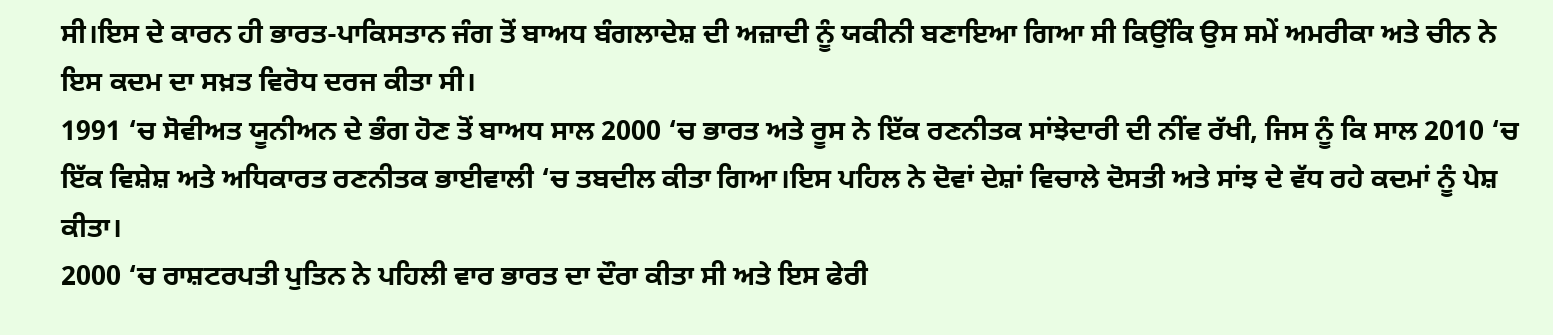ਸੀ।ਇਸ ਦੇ ਕਾਰਨ ਹੀ ਭਾਰਤ-ਪਾਕਿਸਤਾਨ ਜੰਗ ਤੋਂ ਬਾਅਧ ਬੰਗਲਾਦੇਸ਼ ਦੀ ਅਜ਼ਾਦੀ ਨੂੰ ਯਕੀਨੀ ਬਣਾਇਆ ਗਿਆ ਸੀ ਕਿਉਂਕਿ ਉਸ ਸਮੇਂ ਅਮਰੀਕਾ ਅਤੇ ਚੀਨ ਨੇ ਇਸ ਕਦਮ ਦਾ ਸਖ਼ਤ ਵਿਰੋਧ ਦਰਜ ਕੀਤਾ ਸੀ।
1991 ‘ਚ ਸੋਵੀਅਤ ਯੂਨੀਅਨ ਦੇ ਭੰਗ ਹੋਣ ਤੋਂ ਬਾਅਧ ਸਾਲ 2000 ‘ਚ ਭਾਰਤ ਅਤੇ ਰੂਸ ਨੇ ਇੱਕ ਰਣਨੀਤਕ ਸਾਂਝੇਦਾਰੀ ਦੀ ਨੀਂਵ ਰੱਖੀ, ਜਿਸ ਨੂੰ ਕਿ ਸਾਲ 2010 ‘ਚ ਇੱਕ ਵਿਸ਼ੇਸ਼ ਅਤੇ ਅਧਿਕਾਰਤ ਰਣਨੀਤਕ ਭਾਈਵਾਲੀ ‘ਚ ਤਬਦੀਲ ਕੀਤਾ ਗਿਆ।ਇਸ ਪਹਿਲ ਨੇ ਦੋਵਾਂ ਦੇਸ਼ਾਂ ਵਿਚਾਲੇ ਦੋਸਤੀ ਅਤੇ ਸਾਂਝ ਦੇ ਵੱਧ ਰਹੇ ਕਦਮਾਂ ਨੂੰ ਪੇਸ਼ ਕੀਤਾ।
2000 ‘ਚ ਰਾਸ਼ਟਰਪਤੀ ਪੁਤਿਨ ਨੇ ਪਹਿਲੀ ਵਾਰ ਭਾਰਤ ਦਾ ਦੌਰਾ ਕੀਤਾ ਸੀ ਅਤੇ ਇਸ ਫੇਰੀ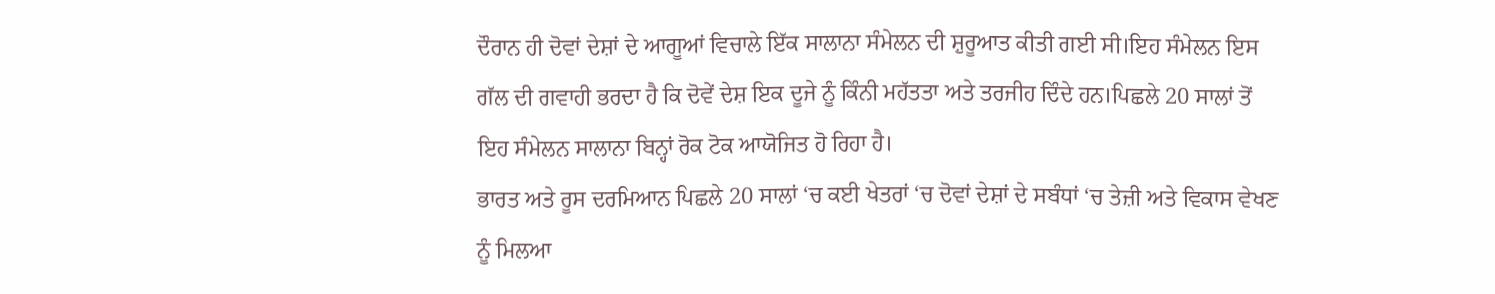ਦੌਰਾਨ ਹੀ ਦੋਵਾਂ ਦੇਸ਼ਾਂ ਦੇ ਆਗੂਆਂ ਵਿਚਾਲੇ ਇੱਕ ਸਾਲਾਨਾ ਸੰਮੇਲਨ ਦੀ ਸ਼ੁਰੂਆਤ ਕੀਤੀ ਗਈ ਸੀ।ਇਹ ਸੰਮੇਲਨ ਇਸ ਗੱਲ ਦੀ ਗਵਾਹੀ ਭਰਦਾ ਹੈ ਕਿ ਦੋਵੇਂ ਦੇਸ਼ ਇਕ ਦੂਜੇ ਨੂੰ ਕਿੰਨੀ ਮਹੱਤਤਾ ਅਤੇ ਤਰਜੀਹ ਦਿੰਦੇ ਹਨ।ਪਿਛਲੇ 20 ਸਾਲਾਂ ਤੋਂ ਇਹ ਸੰਮੇਲਨ ਸਾਲਾਨਾ ਬਿਨ੍ਹਾਂ ਰੋਕ ਟੋਕ ਆਯੋਜਿਤ ਹੋ ਰਿਹਾ ਹੈ।
ਭਾਰਤ ਅਤੇ ਰੂਸ ਦਰਮਿਆਨ ਪਿਛਲੇ 20 ਸਾਲਾਂ ‘ਚ ਕਈ ਖੇਤਰਾਂ ‘ਚ ਦੋਵਾਂ ਦੇਸ਼ਾਂ ਦੇ ਸਬੰਧਾਂ ‘ਚ ਤੇਜ਼ੀ ਅਤੇ ਵਿਕਾਸ ਵੇਖਣ ਨੂੰ ਮਿਲਆ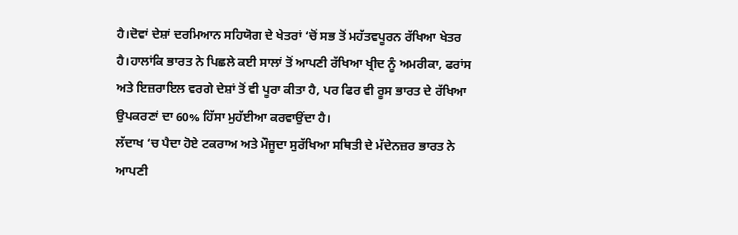ਹੈ।ਦੋਵਾਂ ਦੇਸ਼ਾਂ ਦਰਮਿਆਨ ਸਹਿਯੋਗ ਦੇ ਖੇਤਰਾਂ ‘ਚੋਂ ਸਭ ਤੋਂ ਮਹੱਤਵਪੂਰਨ ਰੱਖਿਆ ਖੇਤਰ ਹੈ।ਹਾਲਾਂਕਿ ਭਾਰਤ ਨੇ ਪਿਛਲੇ ਕਈ ਸਾਲਾਂ ਤੋਂ ਆਪਣੀ ਰੱਖਿਆ ਖ੍ਰੀਦ ਨੂੰ ਅਮਰੀਕਾ, ਫਰਾਂਸ ਅਤੇ ਇਜ਼ਰਾਇਲ ਵਰਗੇ ਦੇਸ਼ਾਂ ਤੋਂ ਵੀ ਪੂਰਾ ਕੀਤਾ ਹੈ, ਪਰ ਫਿਰ ਵੀ ਰੂਸ ਭਾਰਤ ਦੇ ਰੱਖਿਆ ਉਪਕਰਣਾਂ ਦਾ 60% ਹਿੱਸਾ ਮੁਹੱਈਆ ਕਰਵਾਉਂਦਾ ਹੈ।
ਲੱਦਾਖ ‘ਚ ਪੈਦਾ ਹੋਏ ਟਕਰਾਅ ਅਤੇ ਮੌਜੂਦਾ ਸੁਰੱਖਿਆ ਸਥਿਤੀ ਦੇ ਮੱਦੇਨਜ਼ਰ ਭਾਰਤ ਨੇ ਆਪਣੀ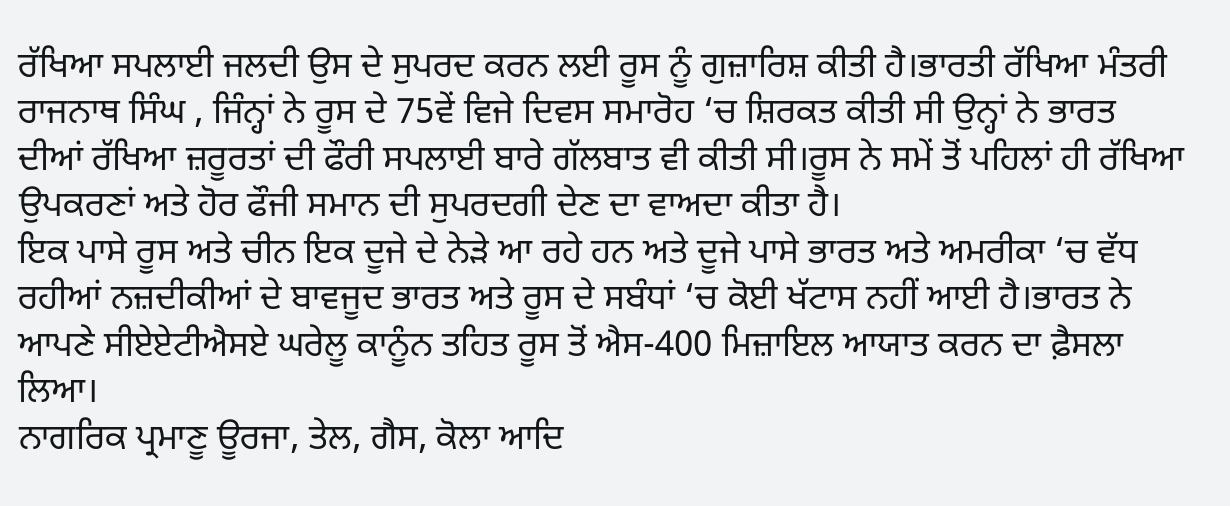ਰੱਖਿਆ ਸਪਲਾਈ ਜਲਦੀ ਉਸ ਦੇ ਸੁਪਰਦ ਕਰਨ ਲਈ ਰੂਸ ਨੂੰ ਗੁਜ਼ਾਰਿਸ਼ ਕੀਤੀ ਹੈ।ਭਾਰਤੀ ਰੱਖਿਆ ਮੰਤਰੀ ਰਾਜਨਾਥ ਸਿੰਘ , ਜਿੰਨ੍ਹਾਂ ਨੇ ਰੂਸ ਦੇ 75ਵੇਂ ਵਿਜੇ ਦਿਵਸ ਸਮਾਰੋਹ ‘ਚ ਸ਼ਿਰਕਤ ਕੀਤੀ ਸੀ ਉਨ੍ਹਾਂ ਨੇ ਭਾਰਤ ਦੀਆਂ ਰੱਖਿਆ ਜ਼ਰੂਰਤਾਂ ਦੀ ਫੌਰੀ ਸਪਲਾਈ ਬਾਰੇ ਗੱਲਬਾਤ ਵੀ ਕੀਤੀ ਸੀ।ਰੂਸ ਨੇ ਸਮੇਂ ਤੋਂ ਪਹਿਲਾਂ ਹੀ ਰੱਖਿਆ ਉਪਕਰਣਾਂ ਅਤੇ ਹੋਰ ਫੌਜੀ ਸਮਾਨ ਦੀ ਸੁਪਰਦਗੀ ਦੇਣ ਦਾ ਵਾਅਦਾ ਕੀਤਾ ਹੈ।
ਇਕ ਪਾਸੇ ਰੂਸ ਅਤੇ ਚੀਨ ਇਕ ਦੂਜੇ ਦੇ ਨੇੜੇ ਆ ਰਹੇ ਹਨ ਅਤੇ ਦੂਜੇ ਪਾਸੇ ਭਾਰਤ ਅਤੇ ਅਮਰੀਕਾ ‘ਚ ਵੱਧ ਰਹੀਆਂ ਨਜ਼ਦੀਕੀਆਂ ਦੇ ਬਾਵਜੂਦ ਭਾਰਤ ਅਤੇ ਰੂਸ ਦੇ ਸਬੰਧਾਂ ‘ਚ ਕੋਈ ਖੱਟਾਸ ਨਹੀਂ ਆਈ ਹੈ।ਭਾਰਤ ਨੇ ਆਪਣੇ ਸੀਏਏਟੀਐਸਏ ਘਰੇਲੂ ਕਾਨੂੰਨ ਤਹਿਤ ਰੂਸ ਤੋਂ ਐਸ-400 ਮਿਜ਼ਾਇਲ ਆਯਾਤ ਕਰਨ ਦਾ ਫ਼ੈਸਲਾ ਲਿਆ।
ਨਾਗਰਿਕ ਪ੍ਰਮਾਣੂ ਊਰਜਾ, ਤੇਲ, ਗੈਸ, ਕੋਲਾ ਆਦਿ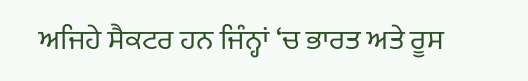ਅਜਿਹੇ ਸੈਕਟਰ ਹਨ ਜਿੰਨ੍ਹਾਂ ‘ਚ ਭਾਰਤ ਅਤੇ ਰੂਸ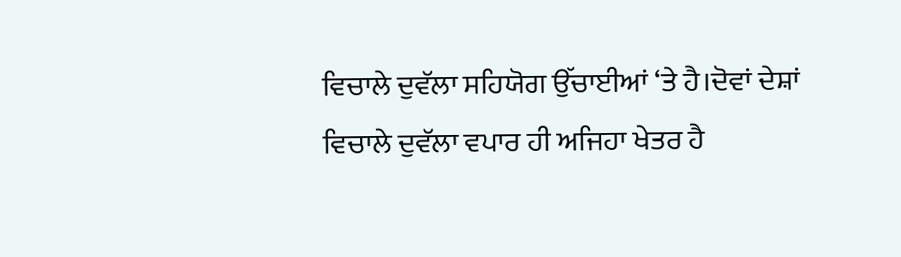ਵਿਚਾਲੇ ਦੁਵੱਲਾ ਸਹਿਯੋਗ ਉੱਚਾਈਆਂ ‘ਤੇ ਹੈ।ਦੋਵਾਂ ਦੇਸ਼ਾਂ ਵਿਚਾਲੇ ਦੁਵੱਲਾ ਵਪਾਰ ਹੀ ਅਜਿਹਾ ਖੇਤਰ ਹੈ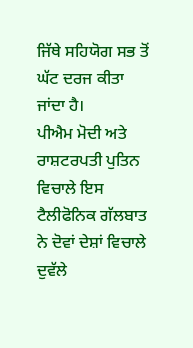ਜਿੱਥੇ ਸਹਿਯੋਗ ਸਭ ਤੋਂ ਘੱਟ ਦਰਜ ਕੀਤਾ ਜਾਂਦਾ ਹੈ।
ਪੀਐਮ ਮੋਦੀ ਅਤੇ ਰਾਸ਼ਟਰਪਤੀ ਪੁਤਿਨ ਵਿਚਾਲੇ ਇਸ ਟੈਲੀਫੋਨਿਕ ਗੱਲਬਾਤ ਨੇ ਦੋਵਾਂ ਦੇਸ਼ਾਂ ਵਿਚਾਲੇ ਦੁਵੱਲੇ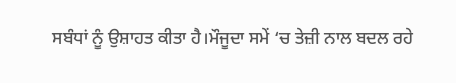ਸਬੰਧਾਂ ਨੂੰ ਉਸ਼ਾਹਤ ਕੀਤਾ ਹੈ।ਮੌਜੂਦਾ ਸਮੇਂ ‘ਚ ਤੇਜ਼ੀ ਨਾਲ ਬਦਲ ਰਹੇ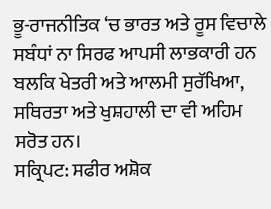ਭੂ-ਰਾਜਨੀਤਿਕ ‘ਚ ਭਾਰਤ ਅਤੇ ਰੂਸ ਵਿਚਾਲੇ ਸਬੰਧਾਂ ਨਾ ਸਿਰਫ ਆਪਸੀ ਲਾਭਕਾਰੀ ਹਨ ਬਲਕਿ ਖੇਤਰੀ ਅਤੇ ਆਲਮੀ ਸੁਰੱਖਿਆ, ਸਥਿਰਤਾ ਅਤੇ ਖੁਸ਼ਹਾਲੀ ਦਾ ਵੀ ਅਹਿਮ ਸਰੋਤ ਹਨ।
ਸਕ੍ਰਿਪਟ: ਸਫੀਰ ਅਸ਼ੋਕ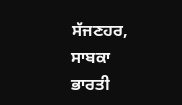ਸੱਜਣਹਰ, ਸਾਬਕਾ ਭਾਰਤੀ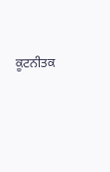ਕੂਟਨੀਤਕ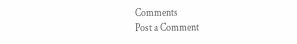Comments
Post a Comment